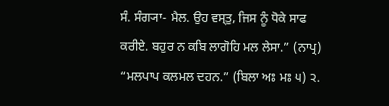ਸੰ. ਸੰਗ੍ਯਾ- ਮੈਲ. ਉਹ ਵਸ੍ਤੁ, ਜਿਸ ਨੂੰ ਧੋਕੇ ਸਾਫ ਕਰੀਏ. ਬਹੁਰ ਨ ਕਬਿ ਲਾਗੋਹਿ ਮਲ ਲੇਸਾ.” (ਨਾਪ੍ਰ) “ਮਲਪਾਪ ਕਲਮਲ ਦਹਨ.” (ਬਿਲਾ ਅਃ ਮਃ ੫) ੨.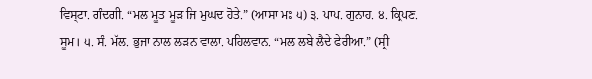ਵਿਸ੍ਟਾ. ਗੰਦਗੀ. “ਮਲ ਮੂਤ ਮੂੜ ਜਿ ਮੁਘਦ ਹੋਤੇ.” (ਆਸਾ ਮਃ ੫) ੩. ਪਾਪ. ਗੁਨਾਹ. ੪. ਕ੍ਰਿਪਣ. ਸੂਮ। ੫. ਸੰ. ਮੱਲ. ਭੁਜਾ ਨਾਲ ਲੜਨ ਵਾਲਾ. ਪਹਿਲਵਾਨ. “ਮਲ ਲਬੇ ਲੈਦੇ ਫੇਰੀਆ.” (ਸ੍ਰੀ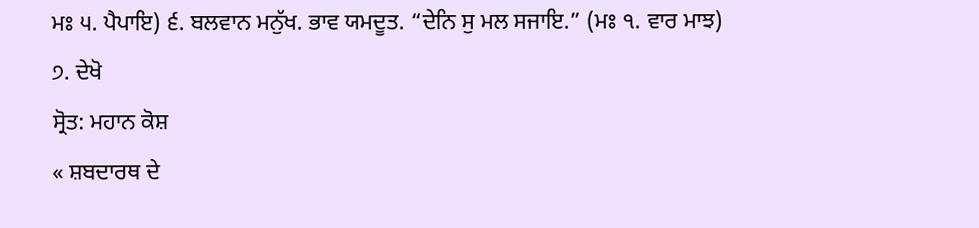ਮਃ ੫. ਪੈਪਾਇ) ੬. ਬਲਵਾਨ ਮਨੁੱਖ. ਭਾਵ ਯਮਦੂਤ. “ਦੇਨਿ ਸੁ ਮਲ ਸਜਾਇ.” (ਮਃ ੧. ਵਾਰ ਮਾਝ) ੭. ਦੇਖੋ
ਸ੍ਰੋਤ: ਮਹਾਨ ਕੋਸ਼
« ਸ਼ਬਦਾਰਥ ਦੇ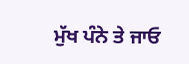ਮੁੱਖ ਪੰਨੇ ਤੇ ਜਾਓ